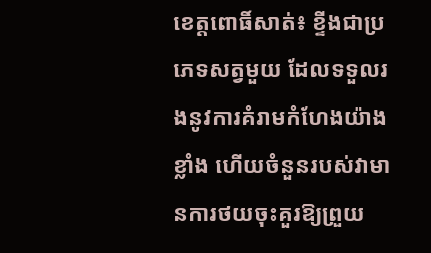ខេត្តពោធិ៍សាត់៖ ខ្ទីងជាប្រភេទសត្វមួយ ដែលទទួលរងនូវការគំរាមកំហែងយ៉ាងខ្លាំង ហើយចំនួនរបស់វាមានការថយចុះគួរឱ្យព្រួយ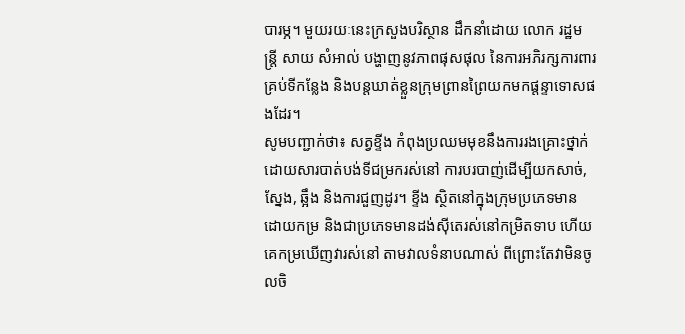បារម្ភ។ មួយរយៈនេះក្រសួងបរិស្ថាន ដឹកនាំដោយ លោក រដ្ឋមន្ត្រី សាយ សំអាល់ បង្ហាញនូវភាពផុសផុល នៃការអភិរក្សការពារ គ្រប់ទីកន្លែង និងបន្តឃាត់ខ្លួនក្រុមព្រានព្រៃយកមកផ្តន្ទាទោសផងដែរ។
សូមបញ្ជាក់ថា៖ សត្វខ្ទីង កំពុងប្រឈមមុខនឹងការរងគ្រោះថ្នាក់ ដោយសារបាត់បង់ទីជម្រករស់នៅ ការបរបាញ់ដើម្បីយកសាច់, ស្នែង, ឆ្អឹង និងការជួញដូរ។ ខ្ទីង ស្ថិតនៅក្នុងក្រុមប្រភេទមានដោយកម្រ និងជាប្រភេទមានដង់ស៊ីតេរស់នៅកម្រិតទាប ហើយគេកម្រឃើញវារស់នៅ តាមវាលទំនាបណាស់ ពីព្រោះតែវាមិនចូលចិ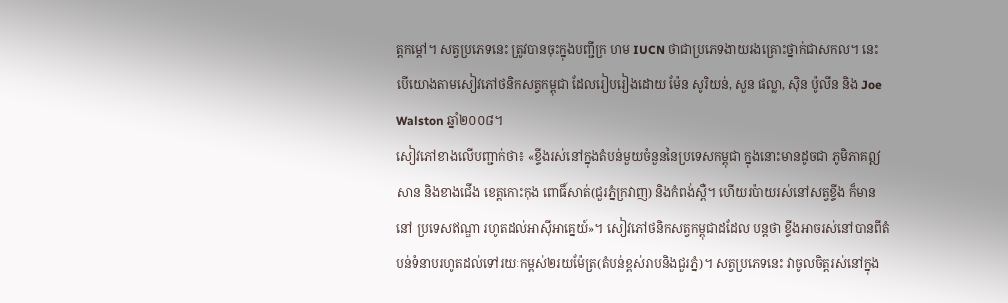ត្តកម្ដៅ។ សត្វប្រភេទនេះ ត្រូវបានចុះក្នុងបញ្ជីក្រ ហម IUCN ថាជាប្រភេទងាយរងគ្រោះថ្នាក់ជាសកល។ នេះបើយោងតាមសៀវភៅថនិកសត្វកម្ពុជា ដែលរៀបរៀងដោយ ម៉ែន សូរិយន់, សួន ផល្លា, ស៊ិន ប៉ូលីន និង Joe Walston ឆ្នាំ២០០៨។
សៀវភៅខាងលើបញ្ជាក់ថា៖ «ខ្ទីងរស់នៅក្នុងតំបន់មួយចំនួននៃប្រទេសកម្ពុជា ក្នុងនោះមានដូចជា ភូមិភាគឦសាន និងខាងជើង ខេត្តកោះកុង ពោធិ៍សាត់(ជួរភ្នំក្រវាញ) និងកំពង់ស្ពឺ។ ហើយរប៉ាយរស់នៅសត្វខ្ទីង ក៏មាននៅ ប្រទេសឥណ្ឌា រហូតដល់អាស៊ីអាគ្នេយ៍»។ សៀវភៅថនិកសត្វកម្ពុជាដដែល បន្តថា ខ្ទីងអាចរស់នៅបានពីតំបន់ទំនាបរហូតដល់ទៅរយៈកម្ពស់២រយម៉ែត្រ(តំបន់ខ្ពស់រាបនិងជួរភ្នំ)។ សត្វប្រភេទនេះ វាចូលចិត្តរស់នៅក្នុង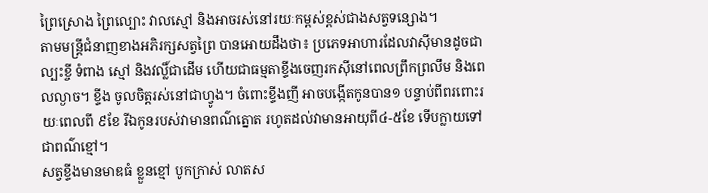ព្រៃស្រោង ព្រៃល្បោះ វាលស្មៅ និងអាចរស់នៅរយៈកម្ពស់ខ្ពស់ជាងសត្វទន្សោង។
តាមមន្ត្រីជំនាញខាងអភិរក្សសត្វព្រៃ បានអោយដឹងថា៖ ប្រភេទអាហារដែលវាស៊ីមានដូចជា ល្បះខ្ចី ទំពាង ស្មៅ និងវល្លិ៍ជាដើម ហើយជាធម្មតាខ្ទីងចេញរកស៊ីនៅពេលព្រឹកព្រលឹម និងពេលល្ងាច។ ខ្ទីង ចូលចិត្តរស់នៅជាហ្វូង។ ចំពោះខ្ទីងញី អាចបង្កើតកូនបាន១ បន្ទាប់ពីពរពោះរយៈពេលពី ៩ខែ រីឯកូនរបស់វាមានពណ៌ត្នោត រហូតដល់វាមានអាយុពី៤-៥ខែ ទើបក្លាយទៅជាពណ៌ខ្មៅ។
សត្វខ្ទីងមានមាឌធំ ខ្លួនខ្មៅ បូកក្រាស់ លាតស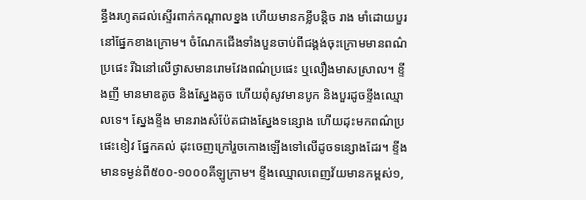ន្ធឹងរហូតដល់ស្ទើរពាក់កណ្ដាលខ្នង ហើយមានកខ្លីបន្តិច រាង មាំដោយបួរនៅផ្នែកខាងក្រោម។ ចំណែកជើងទាំងបួនចាប់ពីជង្គង់ចុះក្រោមមានពណ៌ប្រផេះ រីឯនៅលើថ្ងាសមានរោមវែងពណ៌ប្រផេះ ឬលឿងមាសស្រាល។ ខ្ទីងញី មានមាឌតូច និងស្នែងតូច ហើយពុំសូវមានបូក និងបួរដូចខ្ទីងឈ្មោលទេ។ ស្នែងខ្ទីង មានរាងសំប៉ែតជាងស្នែងទន្សោង ហើយដុះមកពណ៌ប្រផេះខៀវ ផ្នែកគល់ ដុះចេញក្រៅរួចកោងឡើងទៅលើដូចទន្សោងដែរ។ ខ្ទីងមានទម្ងន់ពី៥០០-១០០០គីឡូក្រាម។ ខ្ទីងឈ្មោលពេញវ័យមានកម្ពស់១,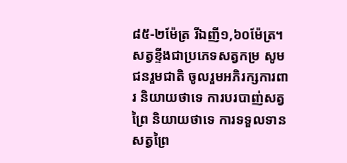៨៥-២ម៉ែត្រ រីឯញី១,៦០ម៉ែត្រ។
សត្វខ្ទីងជាប្រភេទសត្វកម្រ សូមជនរួមជាតិ ចូលរួមអភិរក្សការពារ និយាយថាទេ ការបរបាញ់សត្វព្រៃ និយាយថាទេ ការទទួលទានសត្វព្រៃ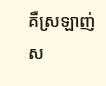គឺស្រឡាញ់ស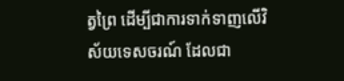ត្វព្រៃ ដើម្បីជាការទាក់ទាញលើវិស័យទេសចរណ៍ ដែលជា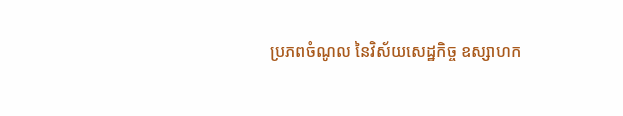ប្រភពចំណូល នៃវិស័យសេដ្ឋកិច្ច ឧស្សាហក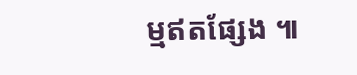ម្មឥតផ្សែង ៕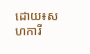ដោយ៖សហការី